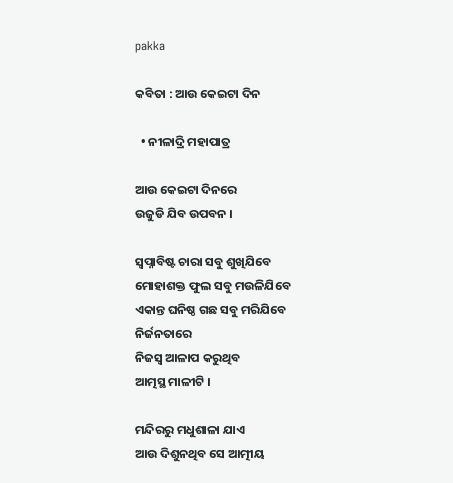pakka

କବିତା : ଆଉ କେଇଟା ଦିନ

  • ନୀଳାଦ୍ରି ମହାପାତ୍ର

ଆଉ କେଇଟା ଦିନରେ
ଉଜୁଡି ଯିବ ଉପବନ ।

ସ୍ୱପ୍ନାବିଷ୍ଟ ଚାରା ସବୁ ଶୁଖିଯିବେ
ମୋହାଶକ୍ତ ଫୁଲ ସବୁ ମଉଳିଯିବେ
ଏକାନ୍ତ ଘନିଷ୍ଠ ଗଛ ସବୁ ମରିଯିବେ
ନିର୍ଜନତାରେ
ନିଜସ୍ୱ ଆଳାପ କରୁଥିବ
ଆତ୍ମସ୍ଥ ମାଳୀଟି ।

ମନ୍ଦିରରୁ ମଧୁଶାଳା ଯାଏ
ଆଉ ଦିଶୁନଥିବ ସେ ଆତ୍ମୀୟ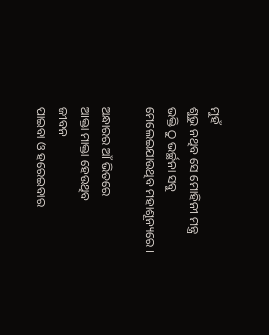ମୁହଁ
ଶୁଭୁ ନଥିବ ସେ ମୋହିନୀ ମନ୍ତ୍ର
ଭକ୍ତି ଠୁ ଭର୍ଚ୍ଛନା ସବୁ
ମେଲେଇଯାଉଥିବ ମହାଶୂନ୍ୟରେ ।

ଅନ୍ଧାରର ଆଁ ଭିତରେ
ଆକ୍ତା ମାକ୍ତା ହେଉଥିବ
ଜୀବନ
ପାଇବା ଓ ହରେଇବାର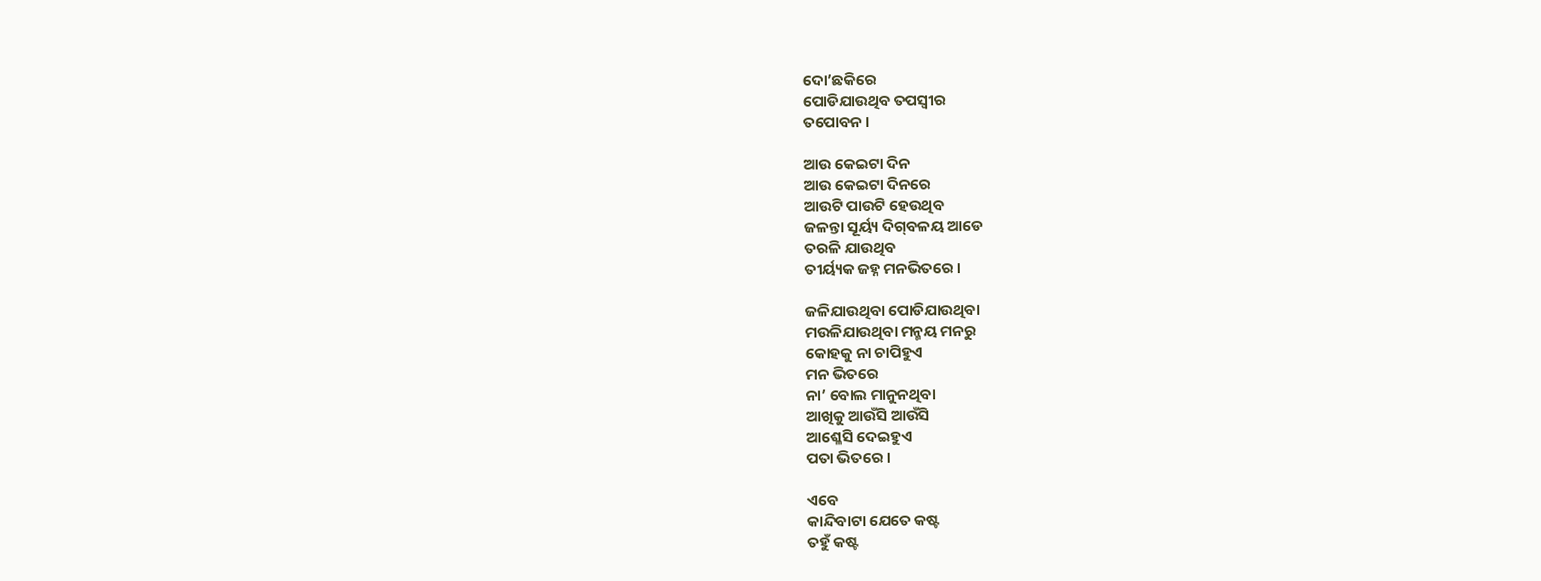ଦୋ’ଛକିରେ
ପୋଡିଯାଉଥିବ ତପସ୍ବୀର
ତପୋବନ ।

ଆଉ କେଇଟା ଦିନ
ଆଉ କେଇଟା ଦିନରେ
ଆଉଟି ପାଉଟି ହେଉଥିବ
ଜଳନ୍ତା ସୂର୍ୟ୍ୟ ଦିଗ୍‌ବଳୟ ଆଡେ
ତରଳି ଯାଉଥିବ
ତୀର୍ୟ୍ୟକ ଜହ୍ନ ମନଭିତରେ ।

ଜଳିଯାଉଥିବା ପୋଡିଯାଉଥିବା
ମଉଳିଯାଉଥିବା ମନ୍ମୟ ମନରୁ
କୋହକୁ ନା ଚାପିହୁଏ
ମନ ଭିତରେ
ନା’ ବୋଲ ମାନୁନଥିବା
ଆଖିକୁ ଆଉଁସି ଆଉଁସି
ଆଶ୍ଳେସି ଦେଇହୁଏ
ପତା ଭିତରେ ।

ଏବେ
କାନ୍ଦିବାଟା ଯେତେ କଷ୍ଟ
ତହୁଁ କଷ୍ଟ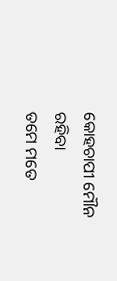କୋହଚାପୀ ମୌନ ରହିବା
ତମେ ମତେ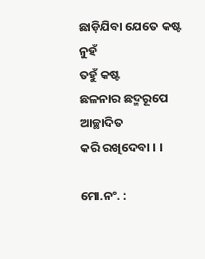ଛାଡ଼ିଯିବା ଯେତେ କଷ୍ଟ ନୁହଁ
ତହୁଁ କଷ୍ଟ
ଛଳନାର ଛଦ୍ମରୂପେ ଆଚ୍ଛାଦିତ
କରି ରଖିଦେବା । ।

ମୋ.ନଂ. :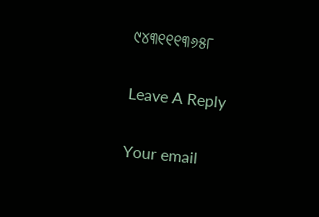୯୪୩୧୧୧୩୬୫୮

Leave A Reply

Your email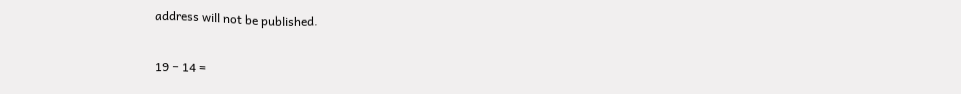address will not be published.

19 − 14 =